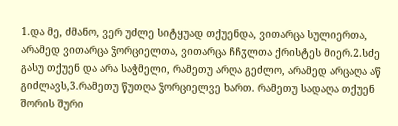1.და მე, ძმანო, ვერ უძლე სიტყუად თქუენდა, ვითარცა სულიერთა, არამედ ვითარცა ჴორციელთა, ვითარცა ჩჩჳლთა ქრისტეს მიერ.2.სძე გასუ თქუენ და არა საჭმელი, რამეთუ არღა გეძლო, არამედ არცაღა აწ გიძლავს,3.რამეთუ წუთღა ჴორციელვე ხართ. რამეთუ სადაღა თქუენ შორის შური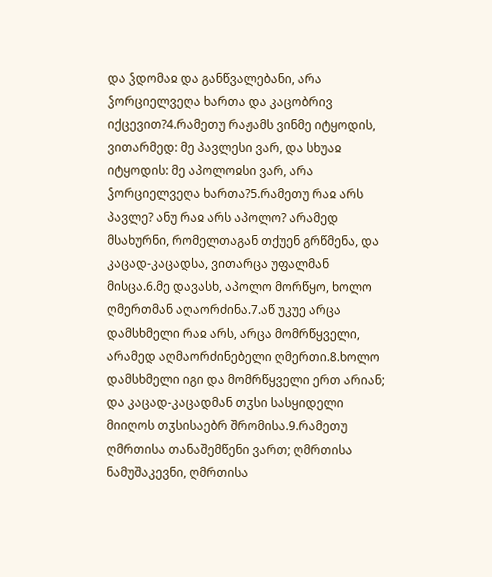და ჴდომაჲ და განწვალებანი, არა ჴორციელვეღა ხართა და კაცობრივ იქცევით?4.რამეთუ რაჟამს ვინმე იტყოდის, ვითარმედ: მე პავლესი ვარ, და სხუაჲ იტყოდის: მე აპოლოჲსი ვარ, არა ჴორციელვეღა ხართა?5.რამეთუ რაჲ არს პავლე? ანუ რაჲ არს აპოლო? არამედ მსახურნი, რომელთაგან თქუენ გრწმენა, და კაცად-კაცადსა, ვითარცა უფალმან მისცა.6.მე დავასხ, აპოლო მორწყო, ხოლო ღმერთმან აღაორძინა.7.აწ უკუე არცა დამსხმელი რაჲ არს, არცა მომრწყველი, არამედ აღმაორძინებელი ღმერთი.8.ხოლო დამსხმელი იგი და მომრწყველი ერთ არიან; და კაცად-კაცადმან თჳსი სასყიდელი მიიღოს თჳსისაებრ შრომისა.9.რამეთუ ღმრთისა თანაშემწენი ვართ; ღმრთისა ნამუშაკევნი, ღმრთისა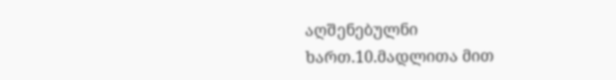აღშენებულნი ხართ.10.მადლითა მით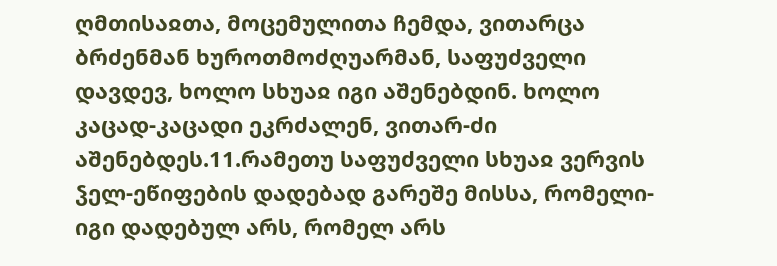ღმთისაჲთა, მოცემულითა ჩემდა, ვითარცა ბრძენმან ხუროთმოძღუარმან, საფუძველი დავდევ, ხოლო სხუაჲ იგი აშენებდინ. ხოლო კაცად-კაცადი ეკრძალენ, ვითარ-ძი აშენებდეს.11.რამეთუ საფუძველი სხუაჲ ვერვის ჴელ-ეწიფების დადებად გარეშე მისსა, რომელი-იგი დადებულ არს, რომელ არს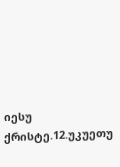იესუ ქრისტე.12.უკუეთუ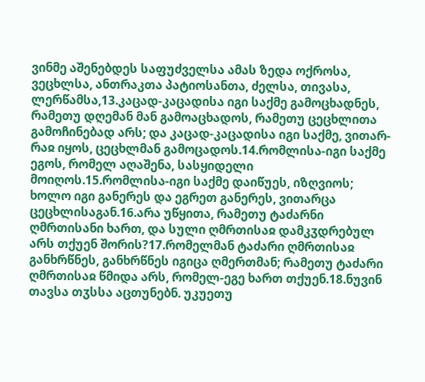ვინმე აშენებდეს საფუძველსა ამას ზედა ოქროსა, ვეცხლსა, ანთრაკთა პატიოსანთა, ძელსა, თივასა, ლერწამსა,13.კაცად-კაცადისა იგი საქმე გამოცხადნეს, რამეთუ დღემან მან გამოაცხადოს, რამეთუ ცეცხლითა გამოჩინებად არს; და კაცად-კაცადისა იგი საქმე, ვითარ-რაჲ იყოს, ცეცხლმან გამოცადოს.14.რომლისა-იგი საქმე ეგოს, რომელ აღაშენა, სასყიდელი მოიღოს.15.რომლისა-იგი საქმე დაიწუეს, იზღვიოს; ხოლო იგი განერეს და ეგრეთ განერეს, ვითარცა ცეცხლისაგან.16.არა უწყითა, რამეთუ ტაძარნი ღმრთისანი ხართ, და სული ღმრთისაჲ დამკჳდრებულ არს თქუენ შორის?17.რომელმან ტაძარი ღმრთისაჲ განხრწნეს, განხრწნეს იგიცა ღმერთმან; რამეთუ ტაძარი ღმრთისაჲ წმიდა არს, რომელ-ეგე ხართ თქუენ.18.ნუვინ თავსა თჳსსა აცთუნებნ. უკუეთუ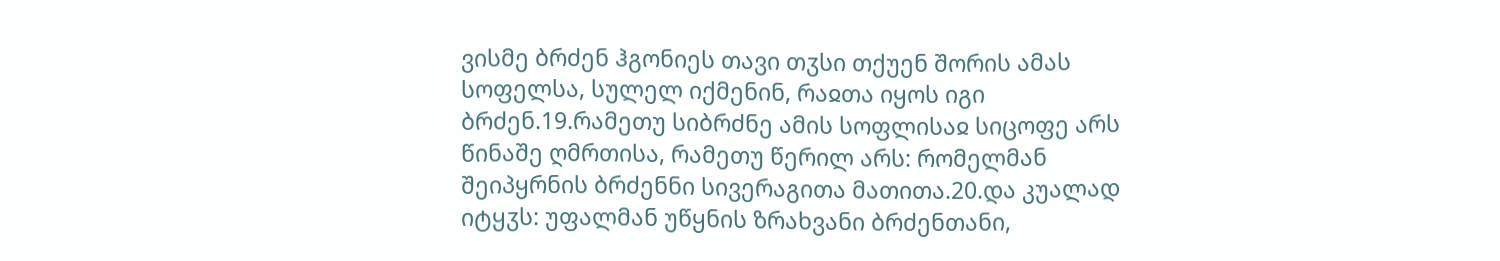ვისმე ბრძენ ჰგონიეს თავი თჳსი თქუენ შორის ამას სოფელსა, სულელ იქმენინ, რაჲთა იყოს იგი ბრძენ.19.რამეთუ სიბრძნე ამის სოფლისაჲ სიცოფე არს წინაშე ღმრთისა, რამეთუ წერილ არს: რომელმან შეიპყრნის ბრძენნი სივერაგითა მათითა.20.და კუალად იტყჳს: უფალმან უწყნის ზრახვანი ბრძენთანი,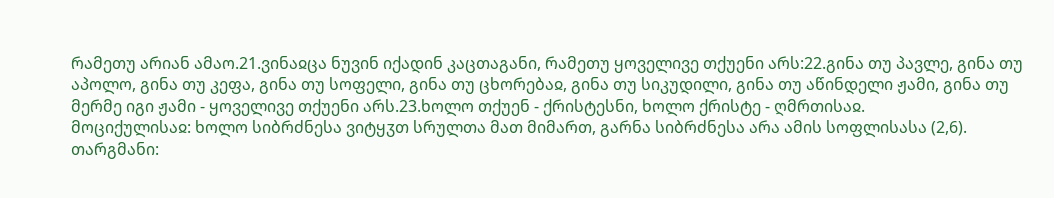რამეთუ არიან ამაო.21.ვინაჲცა ნუვინ იქადინ კაცთაგანი, რამეთუ ყოველივე თქუენი არს:22.გინა თუ პავლე, გინა თუ აპოლო, გინა თუ კეფა, გინა თუ სოფელი, გინა თუ ცხორებაჲ, გინა თუ სიკუდილი, გინა თუ აწინდელი ჟამი, გინა თუ მერმე იგი ჟამი - ყოველივე თქუენი არს.23.ხოლო თქუენ - ქრისტესნი, ხოლო ქრისტე - ღმრთისაჲ.
მოციქულისაჲ: ხოლო სიბრძნესა ვიტყჳთ სრულთა მათ მიმართ, გარნა სიბრძნესა არა ამის სოფლისასა (2,6).
თარგმანი: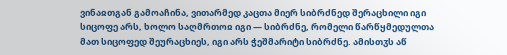ვინაჲთგან გამოაჩინა, ვითარმედ კაცთა მიერ სიბრძნედ შერაცხილი იგი სიცოფე არს, ხოლო საღმრთოჲ იგი — სიბრძნე, რომელი წარწყმედულთა მათ სიცოფედ შეურაცხიეს, იგი არს ჭეშმარიტი სიბრძნე. ამისთჳს აწ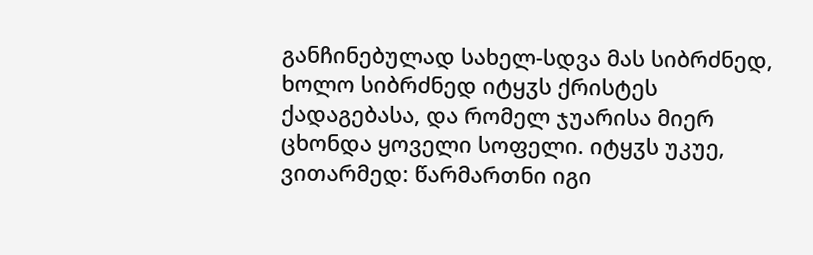განჩინებულად სახელ-სდვა მას სიბრძნედ, ხოლო სიბრძნედ იტყჳს ქრისტეს ქადაგებასა, და რომელ ჯუარისა მიერ ცხონდა ყოველი სოფელი. იტყჳს უკუე, ვითარმედ: წარმართნი იგი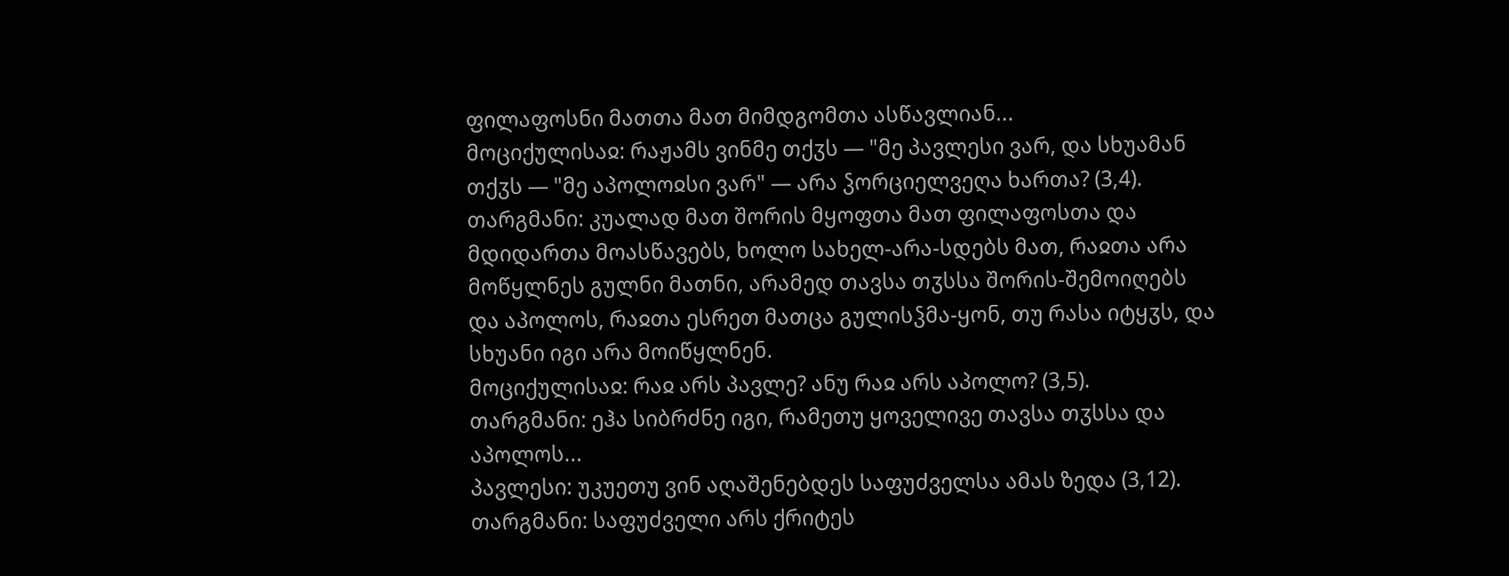ფილაფოსნი მათთა მათ მიმდგომთა ასწავლიან...
მოციქულისაჲ: რაჟამს ვინმე თქჳს — "მე პავლესი ვარ, და სხუამან თქჳს — "მე აპოლოჲსი ვარ" — არა ჴორციელვეღა ხართა? (3,4).
თარგმანი: კუალად მათ შორის მყოფთა მათ ფილაფოსთა და მდიდართა მოასწავებს, ხოლო სახელ-არა-სდებს მათ, რაჲთა არა მოწყლნეს გულნი მათნი, არამედ თავსა თჳსსა შორის-შემოიღებს და აპოლოს, რაჲთა ესრეთ მათცა გულისჴმა-ყონ, თუ რასა იტყჳს, და სხუანი იგი არა მოიწყლნენ.
მოციქულისაჲ: რაჲ არს პავლე? ანუ რაჲ არს აპოლო? (3,5).
თარგმანი: ეჰა სიბრძნე იგი, რამეთუ ყოველივე თავსა თჳსსა და აპოლოს...
პავლესი: უკუეთუ ვინ აღაშენებდეს საფუძველსა ამას ზედა (3,12).
თარგმანი: საფუძველი არს ქრიტეს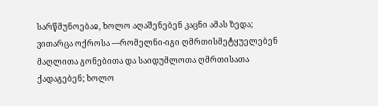სარწმუნოებაჲ, ხოლო აღაშენებენ კაცნი ამას ზედა; ვითარცა ოქროსა —რომელნი-იგი ღმრთისმეტყუელებენ მაღლითა გონებითა და საიდუმლოთა ღმრთისათა ქადაგებენ; ხოლო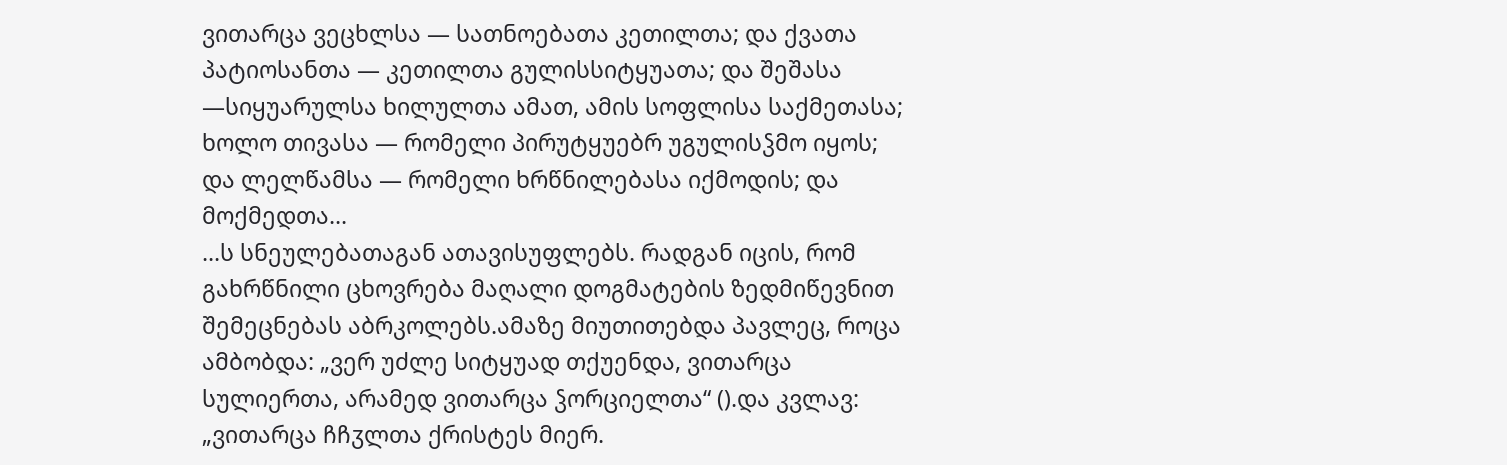ვითარცა ვეცხლსა — სათნოებათა კეთილთა; და ქვათა პატიოსანთა — კეთილთა გულისსიტყუათა; და შეშასა —სიყუარულსა ხილულთა ამათ, ამის სოფლისა საქმეთასა; ხოლო თივასა — რომელი პირუტყუებრ უგულისჴმო იყოს; და ლელწამსა — რომელი ხრწნილებასა იქმოდის; და მოქმედთა...
...ს სნეულებათაგან ათავისუფლებს. რადგან იცის, რომ გახრწნილი ცხოვრება მაღალი დოგმატების ზედმიწევნით შემეცნებას აბრკოლებს.ამაზე მიუთითებდა პავლეც, როცა ამბობდა: „ვერ უძლე სიტყუად თქუენდა, ვითარცა სულიერთა, არამედ ვითარცა ჴორციელთა“ ().და კვლავ: „ვითარცა ჩჩჳლთა ქრისტეს მიერ.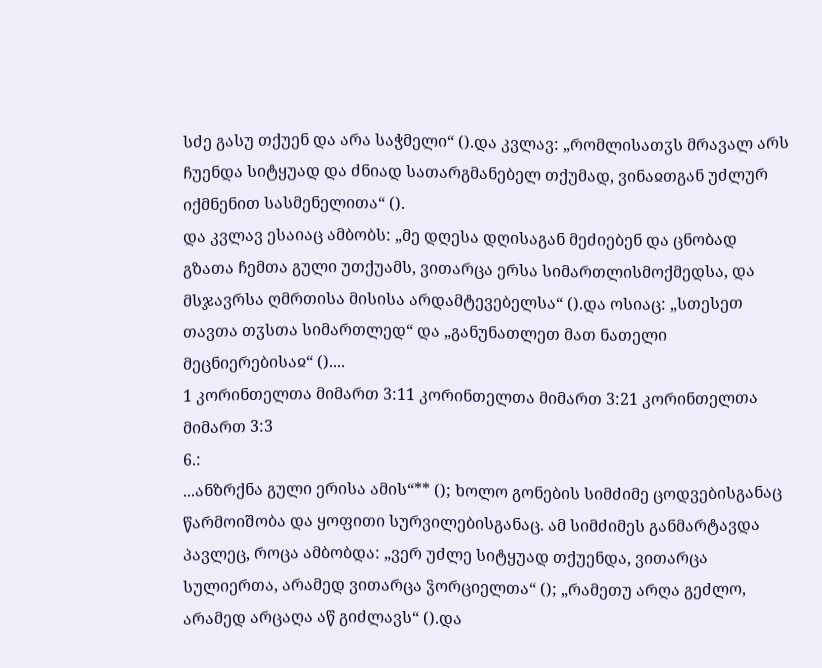სძე გასუ თქუენ და არა საჭმელი“ ().და კვლავ: „რომლისათჳს მრავალ არს ჩუენდა სიტყუად და ძნიად სათარგმანებელ თქუმად, ვინაჲთგან უძლურ იქმნენით სასმენელითა“ ().
და კვლავ ესაიაც ამბობს: „მე დღესა დღისაგან მეძიებენ და ცნობად გზათა ჩემთა გული უთქუამს, ვითარცა ერსა სიმართლისმოქმედსა, და მსჯავრსა ღმრთისა მისისა არდამტევებელსა“ ().და ოსიაც: „სთესეთ თავთა თჳსთა სიმართლედ“ და „განუნათლეთ მათ ნათელი მეცნიერებისაჲ“ ()....
1 კორინთელთა მიმართ 3:11 კორინთელთა მიმართ 3:21 კორინთელთა მიმართ 3:3
6.:
...ანზრქნა გული ერისა ამის“** (); ხოლო გონების სიმძიმე ცოდვებისგანაც წარმოიშობა და ყოფითი სურვილებისგანაც. ამ სიმძიმეს განმარტავდა პავლეც, როცა ამბობდა: „ვერ უძლე სიტყუად თქუენდა, ვითარცა სულიერთა, არამედ ვითარცა ჴორციელთა“ (); „რამეთუ არღა გეძლო, არამედ არცაღა აწ გიძლავს“ ().და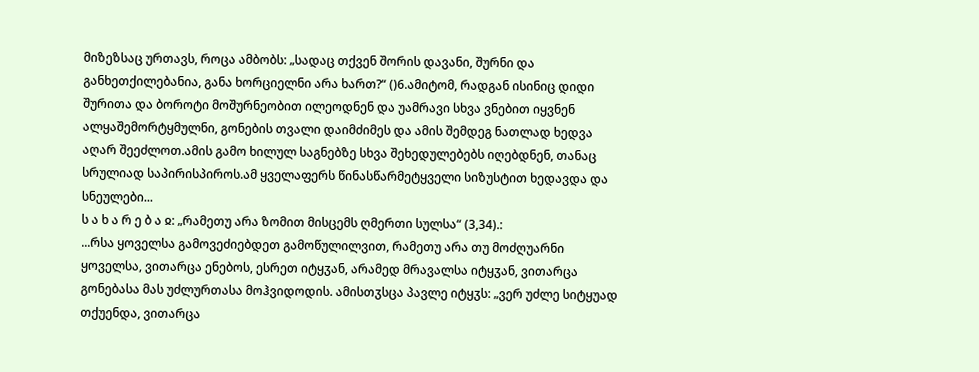მიზეზსაც ურთავს, როცა ამბობს: „სადაც თქვენ შორის დავანი, შურნი და განხეთქილებანია, განა ხორციელნი არა ხართ?“ ()6.ამიტომ, რადგან ისინიც დიდი შურითა და ბოროტი მოშურნეობით ილეოდნენ და უამრავი სხვა ვნებით იყვნენ ალყაშემორტყმულნი, გონების თვალი დაიმძიმეს და ამის შემდეგ ნათლად ხედვა აღარ შეეძლოთ.ამის გამო ხილულ საგნებზე სხვა შეხედულებებს იღებდნენ, თანაც სრულიად საპირისპიროს.ამ ყველაფერს წინასწარმეტყველი სიზუსტით ხედავდა და სნეულები...
ს ა ხ ა რ ე ბ ა ჲ: „რამეთუ არა ზომით მისცემს ღმერთი სულსა“ (3,34).:
...რსა ყოველსა გამოვეძიებდეთ გამოწულილვით, რამეთუ არა თუ მოძღუარნი ყოველსა, ვითარცა ენებოს, ესრეთ იტყჳან, არამედ მრავალსა იტყჳან, ვითარცა გონებასა მას უძლურთასა მოჰვიდოდის. ამისთჳსცა პავლე იტყჳს: „ვერ უძლე სიტყუად თქუენდა, ვითარცა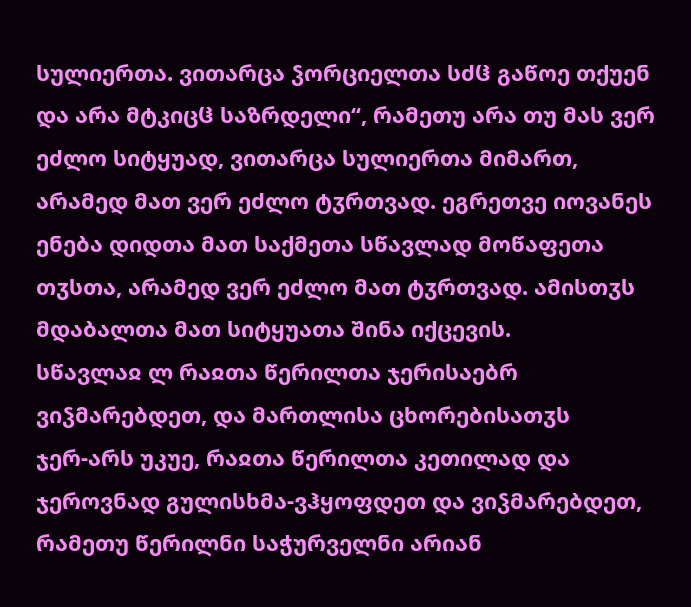სულიერთა. ვითარცა ჴორციელთა სძჱ გაწოე თქუენ და არა მტკიცჱ საზრდელი“, რამეთუ არა თუ მას ვერ ეძლო სიტყუად, ვითარცა სულიერთა მიმართ, არამედ მათ ვერ ეძლო ტჳრთვად. ეგრეთვე იოვანეს ენება დიდთა მათ საქმეთა სწავლად მოწაფეთა თჳსთა, არამედ ვერ ეძლო მათ ტჳრთვად. ამისთჳს მდაბალთა მათ სიტყუათა შინა იქცევის.
სწავლაჲ ლ რაჲთა წერილთა ჯერისაებრ ვიჴმარებდეთ, და მართლისა ცხორებისათჳს
ჯერ-არს უკუე, რაჲთა წერილთა კეთილად და ჯეროვნად გულისხმა-ვჰყოფდეთ და ვიჴმარებდეთ, რამეთუ წერილნი საჭურველნი არიან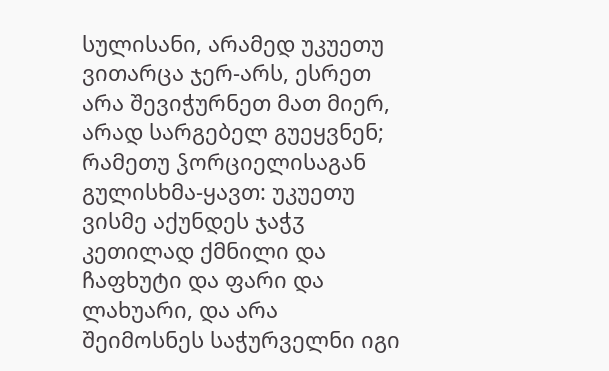სულისანი, არამედ უკუეთუ ვითარცა ჯერ-არს, ესრეთ არა შევიჭურნეთ მათ მიერ, არად სარგებელ გუეყვნენ; რამეთუ ჴორციელისაგან გულისხმა-ყავთ: უკუეთუ ვისმე აქუნდეს ჯაჭჳ კეთილად ქმნილი და ჩაფხუტი და ფარი და ლახუარი, და არა შეიმოსნეს საჭურველნი იგი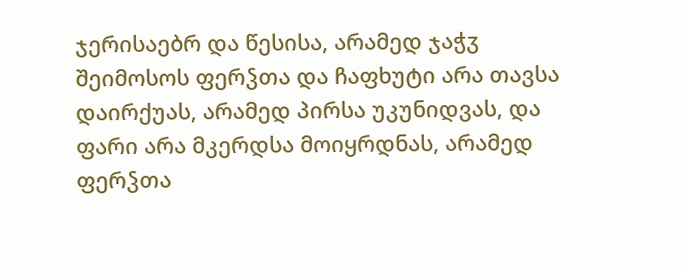ჯერისაებრ და წესისა, არამედ ჯაჭჳ შეიმოსოს ფერჴთა და ჩაფხუტი არა თავსა დაირქუას, არამედ პირსა უკუნიდვას, და ფარი არა მკერდსა მოიყრდნას, არამედ ფერჴთა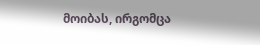მოიბას, ირგომცა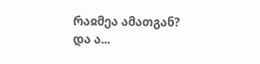რაჲმეა ამათგან? და ა...